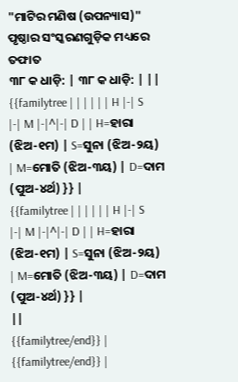"ମାଟିର ମଣିଷ (ଉପନ୍ୟାସ)" ପୃଷ୍ଠାର ସଂସ୍କରଣଗୁଡ଼ିକ ମଧ୍ୟରେ ତଫାତ
୩୮ କ ଧାଡ଼ି: | ୩୮ କ ଧାଡ଼ି: | ||
{{familytree | | | | | | H |-| S |-| M |-|^|-| D | | H=ହାରା (ଝିଅ-୧ମ) | S=ସୁନା (ଝିଅ-୨ୟ) | M=ମୋତି (ଝିଅ-୩ୟ) | D=ଦାମ (ପୁଅ-୪ର୍ଥ) }} |
{{familytree | | | | | | H |-| S |-| M |-|^|-| D | | H=ହାରା (ଝିଅ-୧ମ) | S=ସୁନା (ଝିଅ-୨ୟ) | M=ମୋତି (ଝିଅ-୩ୟ) | D=ଦାମ (ପୁଅ-୪ର୍ଥ) }} |
||
{{familytree/end}} |
{{familytree/end}} |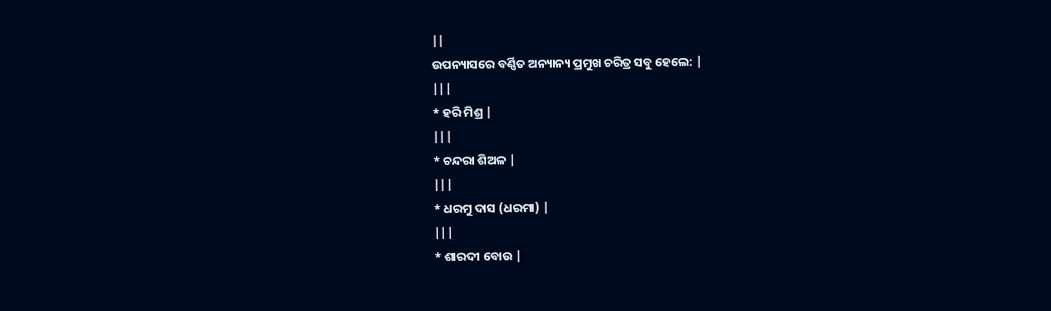||
ଉପନ୍ୟାସରେ ବର୍ଣ୍ଣିତ ଅନ୍ୟାନ୍ୟ ପ୍ରମୁଖ ଚରିତ୍ର ସବୁ ହେଲେ: |
|||
* ହରି ମିଶ୍ର |
|||
* ଚନ୍ଦରା ଶିଅଳ |
|||
* ଧରମୁ ଦାସ (ଧରମା) |
|||
* ଶାରଦୀ ବୋଉ |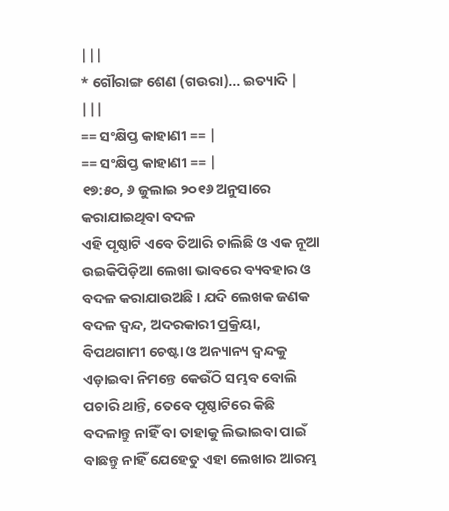|||
* ଗୌରାଙ୍ଗ ଶେଣ (ଗଉରା)... ଇତ୍ୟାଦି |
|||
== ସଂକ୍ଷିପ୍ତ କାହାଣୀ == |
== ସଂକ୍ଷିପ୍ତ କାହାଣୀ == |
୧୭:୫୦, ୬ ଜୁଲାଇ ୨୦୧୬ ଅନୁସାରେ କରାଯାଇଥିବା ବଦଳ
ଏହି ପୃଷ୍ଠାଟି ଏବେ ତିଆରି ଚାଲିଛି ଓ ଏକ ନୂଆ ଉଇକିପିଡ଼ିଆ ଲେଖା ଭାବରେ ବ୍ୟବହାର ଓ ବଦଳ କରାଯାଉଅଛି । ଯଦି ଲେଖକ ଜଣକ ବଦଳ ଦ୍ଵନ୍ଦ, ଅଦରକାରୀ ପ୍ରକ୍ରିୟା, ବିପଥଗାମୀ ଚେଷ୍ଟା ଓ ଅନ୍ୟାନ୍ୟ ଦ୍ଵନ୍ଦକୁ ଏଡ଼ାଇବା ନିମନ୍ତେ କେଉଁଠି ସମ୍ଭବ ବୋଲି ପଚାରି ଥାନ୍ତି, ତେବେ ପୃଷ୍ଠାଟିରେ କିଛି ବଦଳାନ୍ତୁ ନାହିଁ ବା ତାହାକୁ ଲିଭାଇବା ପାଇଁ ବାଛନ୍ତୁ ନାହିଁ ଯେହେତୁ ଏହା ଲେଖାର ଆରମ୍ଭ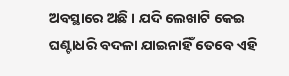ଅବସ୍ଥାରେ ଅଛି । ଯଦି ଲେଖାଟି କେଇ ଘଣ୍ଟାଧରି ବଦଳା ଯାଇନାହିଁ ତେବେ ଏହି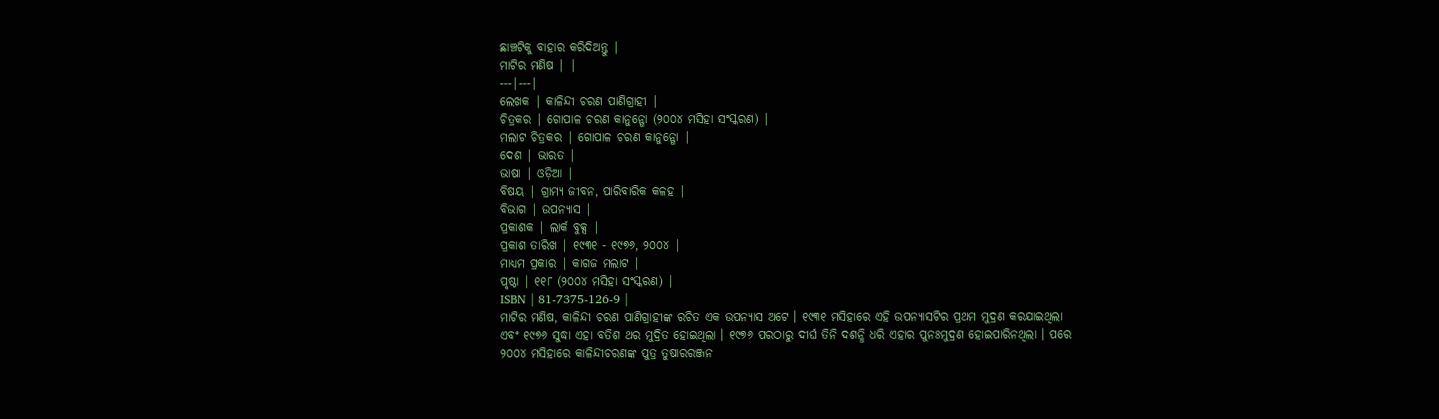ଛାଞ୍ଚଟିକୁ ବାହାର କରିଦିଅନ୍ତୁ |
ମାଟିର ମଣିଷ | |
---|---|
ଲେଖକ | କାଳିନ୍ଦୀ ଚରଣ ପାଣିଗ୍ରାହୀ |
ଚିତ୍ରକର | ଗୋପାଳ ଚରଣ କାନୁନ୍ଗୋ (୨୦୦୪ ମସିହା ସଂସ୍କରଣ) |
ମଲାଟ ଚିତ୍ରକର | ଗୋପାଳ ଚରଣ କାନୁନ୍ଗୋ |
ଦେଶ | ଭାରତ |
ଭାଷା | ଓଡ଼ିଆ |
ବିଷୟ | ଗ୍ରାମ୍ୟ ଜୀବନ, ପାରିବାରିକ କଳହ |
ବିଭାଗ | ଉପନ୍ୟାସ |
ପ୍ରକାଶକ | ଲାର୍କ ବୁକ୍ସ |
ପ୍ରକାଶ ତାରିଖ | ୧୯୩୧ - ୧୯୭୬, ୨୦୦୪ |
ମାଧ୍ୟମ ପ୍ରକାର | କାଗଜ ମଲାଟ |
ପୃଷ୍ଠା | ୧୧୮ (୨୦୦୪ ମସିହା ସଂସ୍କରଣ) |
ISBN | 81-7375-126-9 |
ମାଟିର ମଣିଷ, କାଳିନ୍ଦୀ ଚରଣ ପାଣିଗ୍ରାହୀଙ୍କ ରଚିତ ଏକ ଉପନ୍ୟାସ ଅଟେ । ୧୯୩୧ ମସିହାରେ ଏହି ଉପନ୍ୟାସଟିର ପ୍ରଥମ ମୁଦ୍ରଣ କରଯାଇଥିଲା ଏବଂ ୧୯୭୬ ସୁଦ୍ଧା ଏହା ବତିଶ ଥର ମୁଦ୍ରିତ ହୋଇଥିଲା । ୧୯୭୬ ପରଠାରୁ ଦୀର୍ଘ ତିନି ଦଶନ୍ଧି ଧରି ଏହାର ପୁନଃମୁଦ୍ରଣ ହୋଇପାରିନଥିଲା । ପରେ ୨୦୦୪ ମସିହାରେ କାଳିନ୍ଦୀଚରଣଙ୍କ ପୁତ୍ର ତୁଷାରରଞ୍ଜନ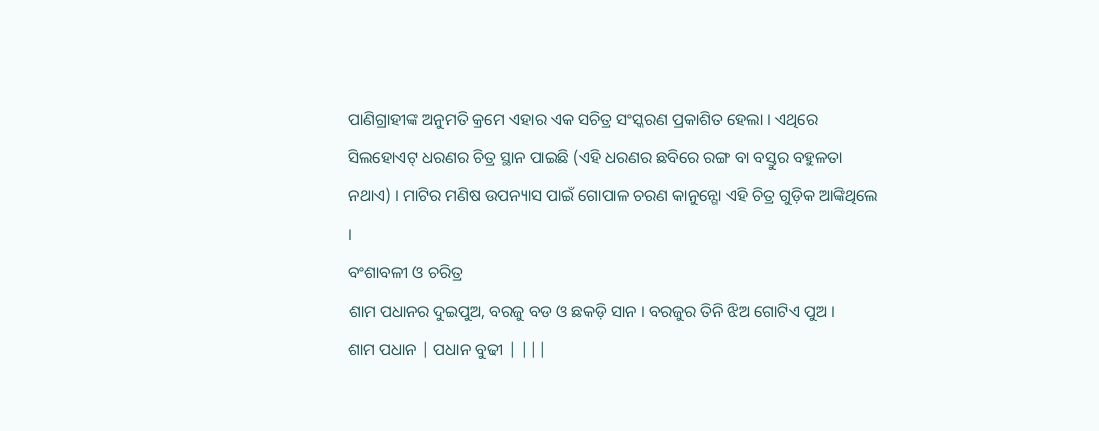ପାଣିଗ୍ରାହୀଙ୍କ ଅନୁମତି କ୍ରମେ ଏହାର ଏକ ସଚିତ୍ର ସଂସ୍କରଣ ପ୍ରକାଶିତ ହେଲା । ଏଥିରେ ସିଲହୋଏଟ୍ ଧରଣର ଚିତ୍ର ସ୍ଥାନ ପାଇଛି (ଏହି ଧରଣର ଛବିରେ ରଙ୍ଗ ବା ବସ୍ତୁର ବହୁଳତା ନଥାଏ) । ମାଟିର ମଣିଷ ଉପନ୍ୟାସ ପାଇଁ ଗୋପାଳ ଚରଣ କାନୁନ୍ଗୋ ଏହି ଚିତ୍ର ଗୁଡ଼ିକ ଆଙ୍କିଥିଲେ ।
ବଂଶାବଳୀ ଓ ଚରିତ୍ର
ଶାମ ପଧାନର ଦୁଇପୁଅ, ବରଜୁ ବଡ ଓ ଛକଡ଼ି ସାନ । ବରଜୁର ତିନି ଝିଅ ଗୋଟିଏ ପୁଅ ।
ଶାମ ପଧାନ | ପଧାନ ବୁଢୀ | |||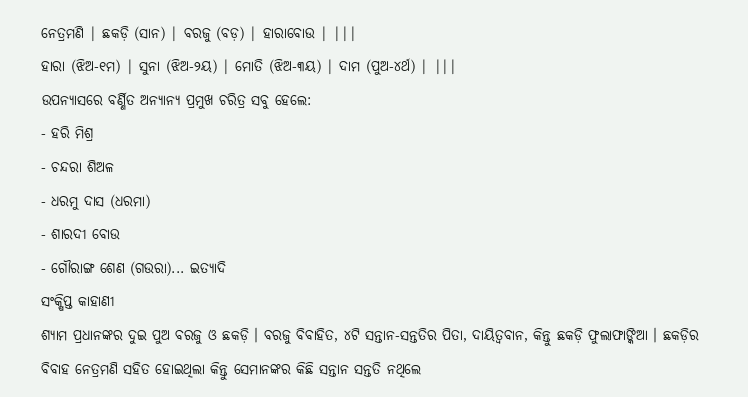ନେତ୍ରମଣି | ଛକଡ଼ି (ସାନ) | ବରଜୁ (ବଡ଼) | ହାରାବୋଉ | |||
ହାରା (ଝିଅ-୧ମ) | ସୁନା (ଝିଅ-୨ୟ) | ମୋତି (ଝିଅ-୩ୟ) | ଦାମ (ପୁଅ-୪ର୍ଥ) | |||
ଉପନ୍ୟାସରେ ବର୍ଣ୍ଣିତ ଅନ୍ୟାନ୍ୟ ପ୍ରମୁଖ ଚରିତ୍ର ସବୁ ହେଲେ:
- ହରି ମିଶ୍ର
- ଚନ୍ଦରା ଶିଅଳ
- ଧରମୁ ଦାସ (ଧରମା)
- ଶାରଦୀ ବୋଉ
- ଗୌରାଙ୍ଗ ଶେଣ (ଗଉରା)... ଇତ୍ୟାଦି
ସଂକ୍ଷିପ୍ତ କାହାଣୀ
ଶ୍ୟାମ ପ୍ରଧାନଙ୍କର ଦୁଇ ପୁଅ ବରଜୁ ଓ ଛକଡ଼ି । ବରଜୁ ବିବାହିତ, ୪ଟି ସନ୍ତାନ-ସନ୍ତତିର ପିତା, ଦାୟିତ୍ୱବାନ, କିନ୍ତୁ ଛକଡ଼ି ଫୁଲାଫାଙ୍କିଆ । ଛକଡ଼ିର ବିବାହ ନେତ୍ରମଣି ସହିତ ହୋଇଥିଲା କିନ୍ତୁ ସେମାନଙ୍କର କିଛି ସନ୍ତାନ ସନ୍ତତି ନଥିଲେ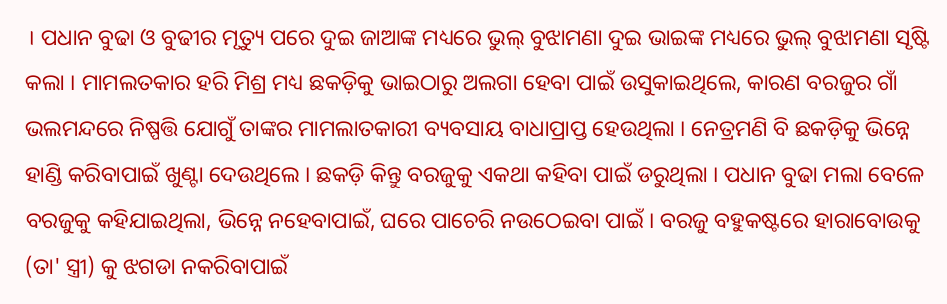। ପଧାନ ବୁଢା ଓ ବୁଢୀର ମୃତ୍ୟୁ ପରେ ଦୁଇ ଜାଆଙ୍କ ମଧ୍ୟରେ ଭୁଲ୍ ବୁଝାମଣା ଦୁଇ ଭାଇଙ୍କ ମଧ୍ୟରେ ଭୁଲ୍ ବୁଝାମଣା ସୃଷ୍ଟି କଲା । ମାମଲତକାର ହରି ମିଶ୍ର ମଧ୍ୟ ଛକଡ଼ିକୁ ଭାଇଠାରୁ ଅଲଗା ହେବା ପାଇଁ ଉସୁକାଇଥିଲେ, କାରଣ ବରଜୁର ଗାଁ ଭଲମନ୍ଦରେ ନିଷ୍ପତ୍ତି ଯୋଗୁଁ ତାଙ୍କର ମାମଲାତକାରୀ ବ୍ୟବସାୟ ବାଧାପ୍ରାପ୍ତ ହେଉଥିଲା । ନେତ୍ରମଣି ବି ଛକଡ଼ିକୁ ଭିନ୍ନେ ହାଣ୍ଡି କରିବାପାଇଁ ଖୁଣ୍ଟା ଦେଉଥିଲେ । ଛକଡ଼ି କିନ୍ତୁ ବରଜୁକୁ ଏକଥା କହିବା ପାଇଁ ଡରୁଥିଲା । ପଧାନ ବୁଢା ମଲା ବେଳେ ବରଜୁକୁ କହିଯାଇଥିଲା, ଭିନ୍ନେ ନହେବାପାଇଁ, ଘରେ ପାଚେରି ନଉଠେଇବା ପାଇଁ । ବରଜୁ ବହୁକଷ୍ଟରେ ହାରାବୋଉକୁ (ତା' ସ୍ତ୍ରୀ) କୁ ଝଗଡା ନକରିବାପାଇଁ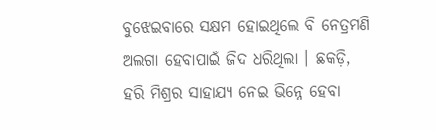ବୁଝେଇବାରେ ସକ୍ଷମ ହୋଇଥିଲେ ବି ନେତ୍ରମଣି ଅଲଗା ହେବାପାଇଁ ଜିଦ ଧରିଥିଲା । ଛକଡ଼ି, ହରି ମିଶ୍ରର ସାହାଯ୍ୟ ନେଇ ଭିନ୍ନେ ହେବା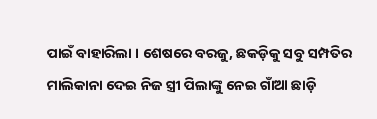ପାଇଁ ବାହାରିଲା । ଶେଷରେ ବରଜୁ, ଛକଡ଼ିକୁ ସବୁ ସମ୍ପତିର ମାଲିକାନା ଦେଇ ନିଜ ସ୍ତ୍ରୀ ପିଲାଙ୍କୁ ନେଇ ଗାଁଆ ଛାଡ଼ି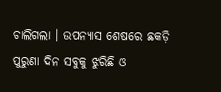ଚାଲିଗଲା । ଉପନ୍ୟାସ ଶେଷରେ ଛକଡ଼ି ପୁରୁଣା ଦିନ ସବୁକୁ ଝୁରିଛି ଓ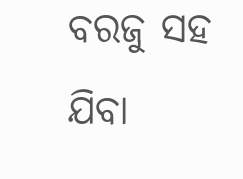ବରଜୁ ସହ ଯିବା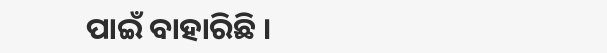ପାଇଁ ବାହାରିଛି ।